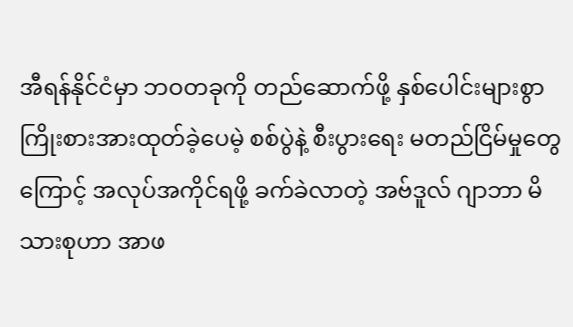အီရန်နိုင်ငံမှာ ဘဝတခုကို တည်ဆောက်ဖို့ နှစ်ပေါင်းများစွာ ကြိုးစားအားထုတ်ခဲ့ပေမဲ့ စစ်ပွဲနဲ့ စီးပွားရေး မတည်ငြိမ်မှုတွေကြောင့် အလုပ်အကိုင်ရဖို့ ခက်ခဲလာတဲ့ အဗ်ဒူလ် ဂျာဘာ မိသားစုဟာ အာဖ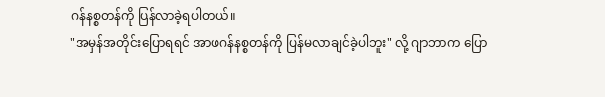ဂန်နစ္စတန်ကို ပြန်လာခဲ့ရပါတယ်။
"အမှန်အတိုင်းပြောရရင် အာဖဂန်နစ္စတန်ကို ပြန်မလာချင်ခဲ့ပါဘူး" လို့ ဂျာဘာက ပြော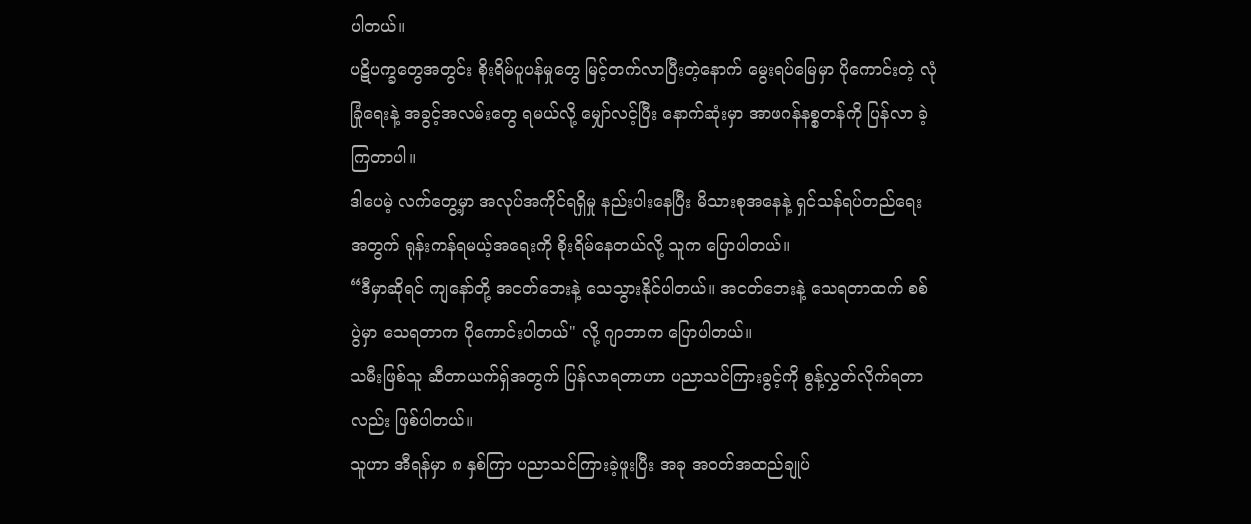ပါတယ်။
ပဋိပက္ခတွေအတွင်း စိုးရိမ်ပူပန်မှုတွေ မြင့်တက်လာပြီးတဲ့နောက် မွေးရပ်မြေမှာ ပိုကောင်းတဲ့ လုံခြုံရေးနဲ့ အခွင့်အလမ်းတွေ ရမယ်လို့ မျှော်လင့်ပြီး နောက်ဆုံးမှာ အာဖဂန်နစ္စတန်ကို ပြန်လာ ခဲ့ကြတာပါ။
ဒါပေမဲ့ လက်တွေ့မှာ အလုပ်အကိုင်ရရှိမှု နည်းပါးနေပြီး မိသားစုအနေနဲ့ ရှင်သန်ရပ်တည်ရေး အတွက် ရုန်းကန်ရမယ့်အရေးကို စိုးရိမ်နေတယ်လို့ သူက ပြောပါတယ်။
“ဒီမှာဆိုရင် ကျနော်တို့ အငတ်ဘေးနဲ့ သေသွားနိုင်ပါတယ်။ အငတ်ဘေးနဲ့ သေရတာထက် စစ်ပွဲမှာ သေရတာက ပိုကောင်းပါတယ်" လို့ ဂျာဘာက ပြောပါတယ်။
သမီးဖြစ်သူ ဆီတာယက်ရှ်အတွက် ပြန်လာရတာဟာ ပညာသင်ကြားခွင့်ကို စွန့်လွှတ်လိုက်ရတာ လည်း ဖြစ်ပါတယ်။
သူဟာ အီရန်မှာ ၈ နှစ်ကြာ ပညာသင်ကြားခဲ့ဖူးပြီး အခု အဝတ်အထည်ချုပ်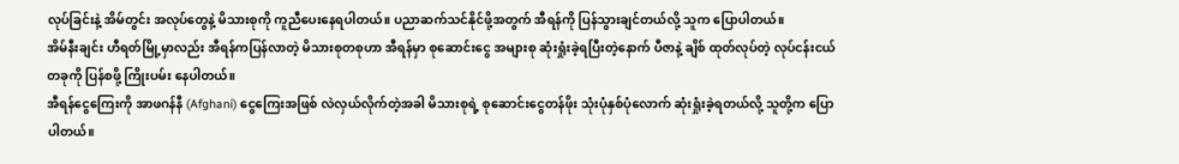လုပ်ခြင်းနဲ့ အိမ်တွင်း အလုပ်တွေနဲ့ မိသားစုကို ကူညီပေးနေရပါတယ်။ ပညာဆက်သင်နိုင်ဖို့အတွက် အီရန်ကို ပြန်သွားချင်တယ်လို့ သူက ပြောပါတယ်။
အိမ်နီးချင်း ဟီရတ်မြို့မှာလည်း အီရန်ကပြန်လာတဲ့ မိသားစုတစုဟာ အီရန်မှာ စုဆောင်းငွေ အများစု ဆုံးရှုံးခဲ့ရပြီးတဲ့နောက် ပီဇာနဲ့ ချိစ် ထုတ်လုပ်တဲ့ လုပ်ငန်းငယ်တခုကို ပြန်စဖို့ ကြိုးပမ်း နေပါတယ်။
အီရန်ငွေကြေးကို အာဖဂန်နီ (Afghani) ငွေကြေးအဖြစ် လဲလှယ်လိုက်တဲ့အခါ မိသားစုရဲ့ စုဆောင်းငွေတန်ဖိုး သုံးပုံနှစ်ပုံလောက် ဆုံးရှုံးခဲ့ရတယ်လို့ သူတို့က ပြောပါတယ်။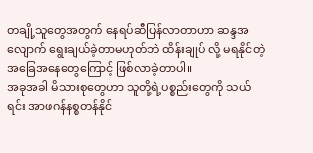တချို့သူတွေအတွက် နေရပ်ဆီပြန်လာတာဟာ ဆန္ဒအလျောက် ရွေးချယ်ခဲ့တာမဟုတ်ဘဲ ထိန်းချုပ် လို့ မရနိုင်တဲ့ အခြေအနေတွေကြောင့် ဖြစ်လာခဲ့တာပါ။
အခုအခါ မိသားစုတွေဟာ သူတို့ရဲ့ပစ္စည်းတွေကို သယ်ရင်း အာဖဂန်နစ္စတန်နိုင်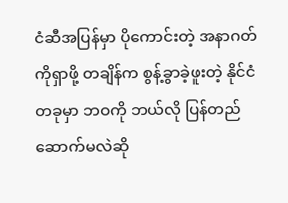ငံဆီအပြန်မှာ ပိုကောင်းတဲ့ အနာဂတ်ကိုရှာဖို့ တချိန်က စွန့်ခွာခဲ့ဖူးတဲ့ နိုင်ငံတခုမှာ ဘဝကို ဘယ်လို ပြန်တည်ဆောက်မလဲဆို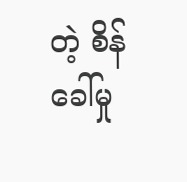တဲ့ စိန်ခေါ်မှု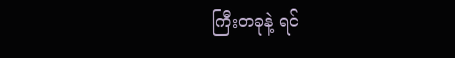ကြီးတခုနဲ့ ရင်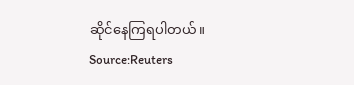ဆိုင်နေကြရပါတယ်။
Source:Reuters